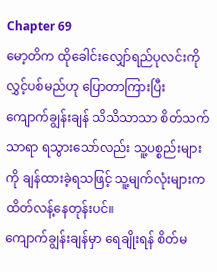Chapter 69
မော့တိက ထိုခေါင်းလျှော်ရည်ပုလင်းကို လွှင့်ပစ်မည်ဟု ပြောတာကြားပြီး ကျောက်ချွန်းချန် သိသိသာသာ စိတ်သက်သာရာ ရသွားသော်လည်း သူ့ပစ္စည်းများကို ချန်ထားခဲ့ရသဖြင့် သူ့မျက်လုံးများက ထိတ်လန့်နေတုန်းပင်။
ကျောက်ချွန်းချန်မှာ ရေချိုးရန် စိတ်မ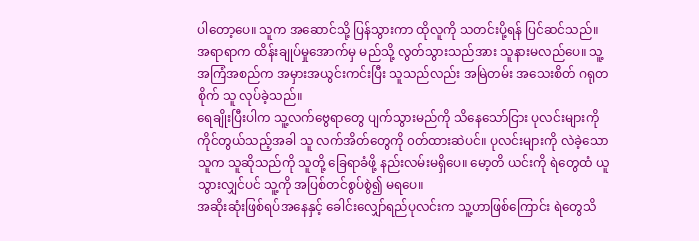ပါတော့ပေ။ သူက အဆောင်သို့ ပြန်သွားကာ ထိုလူကို သတင်းပို့ရန် ပြင်ဆင်သည်။
အရာရာက ထိန်းချုပ်မှုအောက်မှ မည်သို့ လွတ်သွားသည်အား သူနားမလည်ပေ။ သူ့အကြံအစည်က အမှားအယွင်းကင်းပြီး သူသည်လည်း အမြဲတမ်း အသေးစိတ် ဂရုတစိုက် သူ လုပ်ခဲ့သည်။
ရေချိုးပြီးပါက သူ့လက်ဗွေရာတွေ ပျက်သွားမည်ကို သိနေသော်ငြား ပုလင်းများကို ကိုင်တွယ်သည့်အခါ သူ လက်အိတ်တွေကို ၀တ်ထားဆဲပင်။ ပုလင်းများကို လဲခဲ့သောသူက သူဆိုသည်ကို သူတို့ ခြေရာခံဖို့ နည်းလမ်းမရှိပေ။ မော့တိ ယင်းကို ရဲတွေထံ ယူသွားလျှင်ပင် သူ့ကို အပြစ်တင်စွပ်စွဲ၍ မရပေ။
အဆိုးဆုံးဖြစ်ရပ်အနေနှင့် ခေါင်းလျှော်ရည်ပုလင်းက သူ့ဟာဖြစ်ကြောင်း ရဲတွေသိ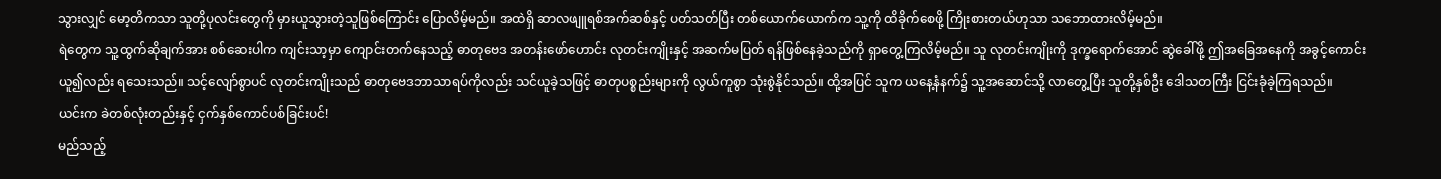သွားလျှင် မော့တိကသာ သူတို့ပုလင်းတွေကို မှားယူသွားတဲ့သူဖြစ်ကြောင်း ပြောလိမ့်မည်။ အထဲရှိ ဆာလဖျူရစ်အက်ဆစ်နှင့် ပတ်သတ်ပြီး တစ်ယောက်ယောက်က သူ့ကို ထိခိုက်စေဖို့ ကြိုးစားတယ်ဟုသာ သဘောထားလိမ့်မည်။
ရဲတွေက သူ့ထွက်ဆိုချက်အား စစ်ဆေးပါက ကျင်းသာ့မှာ ကျောင်းတက်နေသည့် ဓာတုဗေဒ အတန်းဖော်ဟောင်း လုတင်းကျိုးနှင့် အဆက်မပြတ် ရန်ဖြစ်နေခဲ့သည်ကို ရှာတွေ့ကြလိမ့်မည်။ သူ လုတင်းကျိုးကို ဒုက္ခရောက်အောင် ဆွဲခေါ်ဖို့ ဤအခြေအနေကို အခွင့်ကောင်း ယူ၍လည်း ရသေးသည်။ သင့်လျော်စွာပင် လုတင်းကျိုးသည် ဓာတုဗေဒဘာသာရပ်ကိုလည်း သင်ယူခဲ့သဖြင့် ဓာတုပစ္စည်းများကို လွယ်ကူစွာ သုံးစွဲနိုင်သည်။ ထို့အပြင် သူက ယနေ့နံနက်၌ သူ့အဆောင်သို့ လာတွေ့ပြီး သူတို့နှစ်ဦး ဒေါသတကြီး ငြင်းခုံခဲ့ကြရသည်။
ယင်းက ခဲတစ်လုံးတည်းနှင့် ငှက်နှစ်ကောင်ပစ်ခြင်းပင်!
မည်သည့်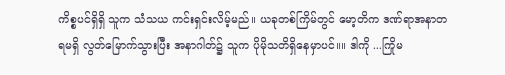ကိစ္စပင်ရှိရှိ သူက သံသယ ကင်းရှင်းလိမ့်မည်။ ယခုတစ်ကြိမ်တွင် မော့တိက ဒဏ်ရာအနာတရမရှိ လွတ်မြောက်သွားပြီး အနာဂါတ်၌ သူက ပိုမိုသတိရှိနေမှာပင်။။ ဒါကို ...ကြိုမ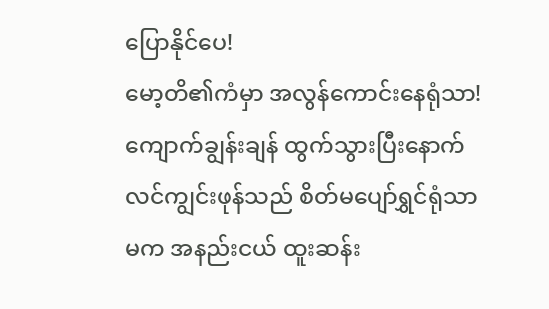ပြောနိုင်ပေ!
မော့တိ၏ကံမှာ အလွန်ကောင်းနေရုံသာ!
ကျောက်ချွန်းချန် ထွက်သွားပြီးနောက် လင်ကျွင်းဖုန်သည် စိတ်မပျော်ရွှင်ရုံသာမက အနည်းငယ် ထူးဆန်း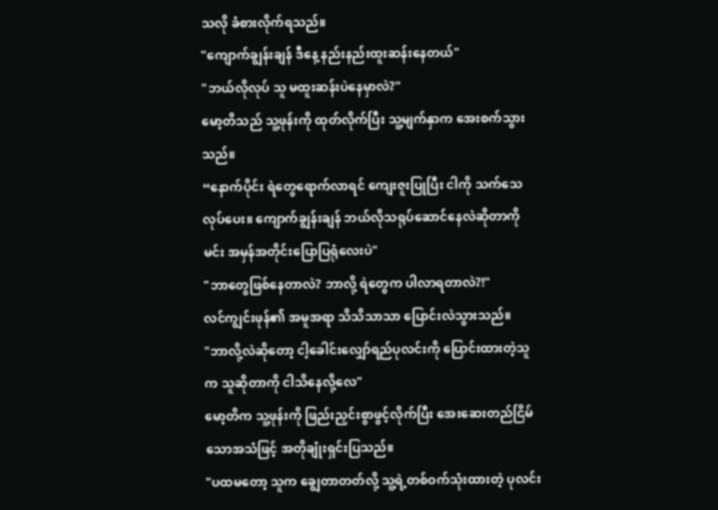သလို ခံစားလိုက်ရသည်။
"ကျောက်ချွန်းချန် ဒီနေ့ နည်းနည်းထူးဆန်းနေတယ်"
"ဘယ်လိုလုပ် သူ မထူးဆန်းပဲနေမှာလဲ?"
မော့တိသည် သူ့ဖုန်းကို ထုတ်လိုက်ပြီး သူ့မျက်နှာက အေးစက်သွားသည်။
“နောက်ပိုင်း ရဲတွေရောက်လာရင် ကျေးဇူးပြုပြီး ငါကို သက်သေလုပ်ပေး။ ကျောက်ချွန်းချန် ဘယ်လိုသရုပ်ဆောင်နေလဲဆိုတာကို မင်း အမှန်အတိုင်းပြောပြရုံလေးပဲ"
"ဘာတွေဖြစ်နေတာလဲ? ဘာလို့ ရဲတွေက ပါလာရတာလဲ?!"
လင်ကျွင်းဖုန်၏ အမူအရာ သိသိသာသာ ပြောင်းလဲသွားသည်။
"ဘာလို့လဲဆိုတော့ ငါ့ခေါင်းလျှော်ရည်ပုလင်းကို ပြောင်းထားတဲ့သူက သူဆိုတာကို ငါသိနေလို့လေ"
မော့တိက သူ့ဖုန်းကို ဖြည်းညှင်းစွာဖွင့်လိုက်ပြီး အေးဆေးတည်ငြိမ်သောအသံဖြင့် အတိုချုံးရှင်းပြသည်။
"ပထမတော့ သူက ချွေတာတတ်လို့ သူ့ရဲ့တစ်ဝက်သုံးထားတဲ့ ပုလင်း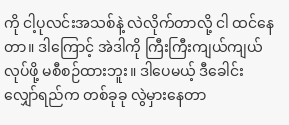ကို ငါ့ပုလင်းအသစ်နဲ့ လဲလိုက်တာလို့ ငါ ထင်နေတာ။ ဒါကြောင့် အဲဒါကို ကြီးကြီးကျယ်ကျယ်လုပ်ဖို့ မစီစဉ်ထားဘူး။ ဒါပေမယ့် ဒီခေါင်းလျှော်ရည်က တစ်ခုခု လွဲမှားနေတာ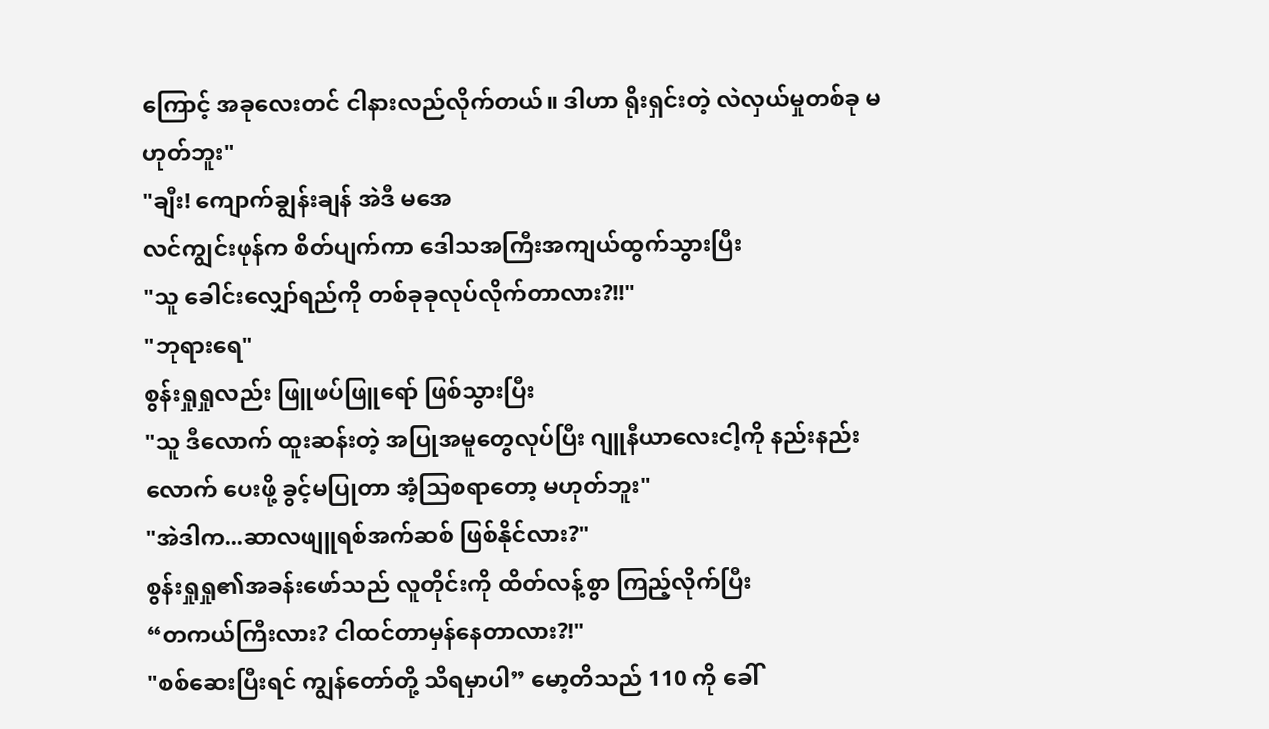ကြောင့် အခုလေးတင် ငါနားလည်လိုက်တယ်။ ဒါဟာ ရိုးရှင်းတဲ့ လဲလှယ်မှုတစ်ခု မဟုတ်ဘူး"
"ချီး! ကျောက်ချွန်းချန် အဲဒီ မအေ
လင်ကျွင်းဖုန်က စိတ်ပျက်ကာ ဒေါသအကြီးအကျယ်ထွက်သွားပြီး
"သူ ခေါင်းလျှော်ရည်ကို တစ်ခုခုလုပ်လိုက်တာလား?!!"
"ဘုရားရေ"
စွန်းရှုရှုလည်း ဖြူဖပ်ဖြူရော် ဖြစ်သွားပြီး
"သူ ဒီလောက် ထူးဆန်းတဲ့ အပြုအမူတွေလုပ်ပြီး ဂျူနီယာလေးငါ့ကို နည်းနည်းလောက် ပေးဖို့ ခွင့်မပြုတာ အံ့သြစရာတော့ မဟုတ်ဘူး"
"အဲဒါက...ဆာလဖျူရစ်အက်ဆစ် ဖြစ်နိုင်လား?"
စွန်းရှုရှု၏အခန်းဖော်သည် လူတိုင်းကို ထိတ်လန့်စွာ ကြည့်လိုက်ပြီး
“တကယ်ကြီးလား? ငါထင်တာမှန်နေတာလား?!"
"စစ်ဆေးပြီးရင် ကျွန်တော်တို့ သိရမှာပါ” မော့တိသည် 110 ကို ခေါ်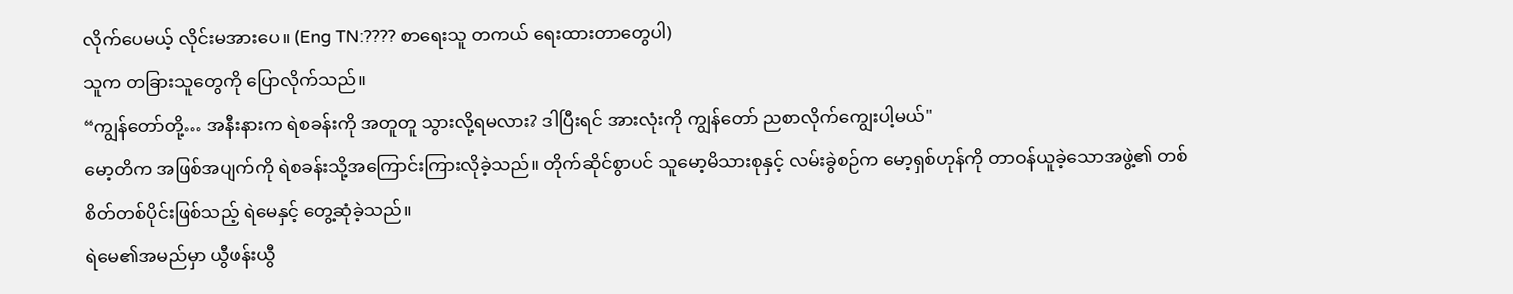လိုက်ပေမယ့် လိုင်းမအားပေ။ (Eng TN:???? စာရေးသူ တကယ် ရေးထားတာတွေပါ)
သူက တခြားသူတွေကို ပြောလိုက်သည်။
“ကျွန်တော်တို့… အနီးနားက ရဲစခန်းကို အတူတူ သွားလို့ရမလား? ဒါပြီးရင် အားလုံးကို ကျွန်တော် ညစာလိုက်ကျွေးပါ့မယ်"
မော့တိက အဖြစ်အပျက်ကို ရဲစခန်းသို့အကြောင်းကြားလိုခဲ့သည်။ တိုက်ဆိုင်စွာပင် သူမော့မိသားစုနှင့် လမ်းခွဲစဉ်က မော့ရှစ်ဟုန်ကို တာဝန်ယူခဲ့သောအဖွဲ့၏ တစ်စိတ်တစ်ပိုင်းဖြစ်သည့် ရဲမေနှင့် တွေ့ဆုံခဲ့သည်။
ရဲမေ၏အမည်မှာ ယွီဖန်းယွီ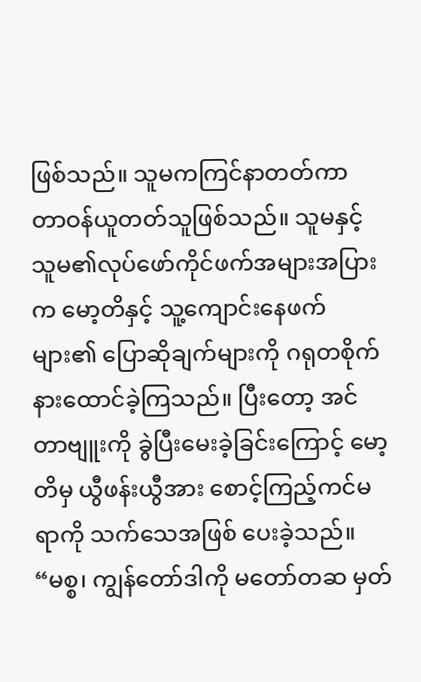ဖြစ်သည်။ သူမကကြင်နာတတ်ကာ တာဝန်ယူတတ်သူဖြစ်သည်။ သူမနှင့် သူမ၏လုပ်ဖော်ကိုင်ဖက်အများအပြားက မော့တိနှင့် သူ့ကျောင်းနေဖက်များ၏ ပြောဆိုချက်များကို ဂရုတစိုက် နားထောင်ခဲ့ကြသည်။ ပြီးတော့ အင်တာဗျူးကို ခွဲပြီးမေးခဲ့ခြင်းကြောင့် မော့တိမှ ယွီဖန်းယွီအား စောင့်ကြည့်ကင်မရာကို သက်သေအဖြစ် ပေးခဲ့သည်။
“မစ္စ၊ ကျွန်တော်ဒါကို မတော်တဆ မှတ်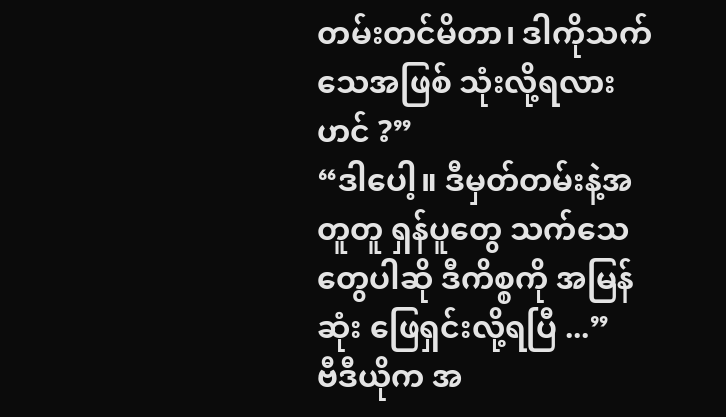တမ်းတင်မိတာ၊ ဒါကိုသက်သေအဖြစ် သုံးလို့ရလားဟင် ?”
“ဒါပေါ့။ ဒီမှတ်တမ်းနဲ့အတူတူ ရှန်ပူတွေ သက်သေတွေပါဆို ဒီကိစ္စကို အမြန်ဆုံး ဖြေရှင်းလို့ရပြီ ...”
ဗီဒီယိုက အ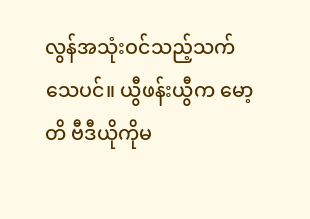လွန်အသုံးဝင်သည့်သက်သေပင်။ ယွီဖန်းယွီက မော့တိ ဗီဒီယိုကိုမ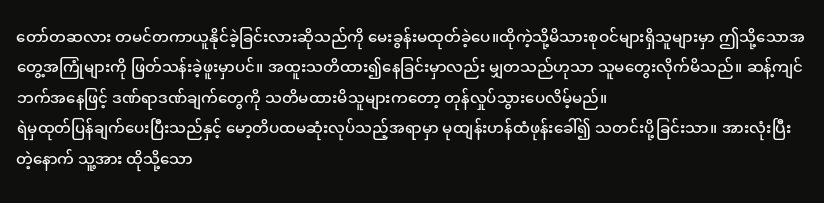တော်တဆလား တမင်တကာယူနိုင်ခဲ့ခြင်းလားဆိုသည်ကို မေးခွန်းမထုတ်ခဲ့ပေ။ထိုကဲ့သို့မိသားစုဝင်များရှိသူများမှာ ဤသို့သောအတွေ့အကြုံများကို ဖြတ်သန်းခဲ့ဖူးမှာပင်။ အထူးသတိထား၍နေခြင်းမှာလည်း မျှတသည်ဟုသာ သူမတွေးလိုက်မိသည်။ ဆန့်ကျင်ဘက်အနေဖြင့် ဒဏ်ရာဒဏ်ချက်တွေကို သတိမထားမိသူများကတော့ တုန်လှုပ်သွားပေလိမ့်မည်။
ရဲမှထုတ်ပြန်ချက်ပေးပြီးသည်နှင့် မော့တိပထမဆုံးလုပ်သည့်အရာမှာ မုထျန်းဟန်ထံဖုန်းခေါ်၍ သတင်းပို့ခြင်းသာ။ အားလုံးပြီးတဲ့နောက် သူ့အား ထိုသို့သော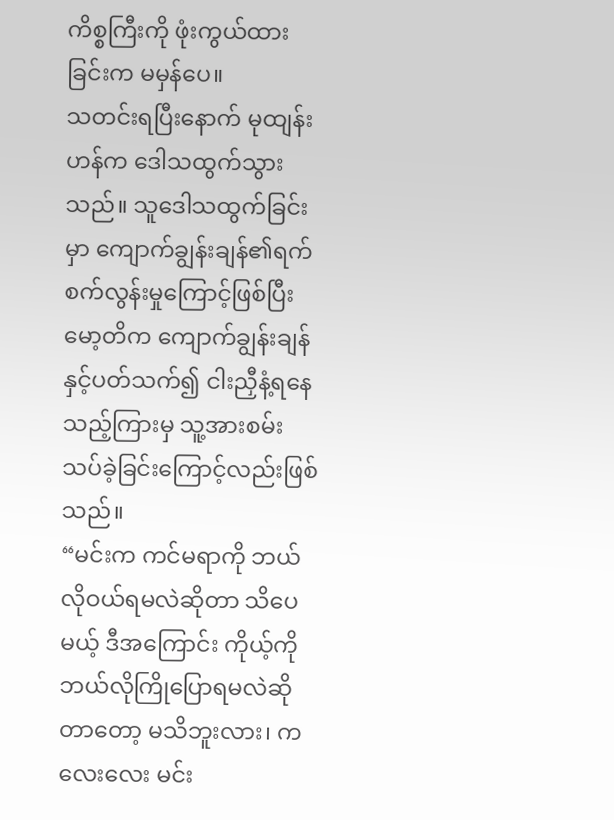ကိစ္စကြီးကို ဖုံးကွယ်ထားခြင်းက မမှန်ပေ။
သတင်းရပြီးနောက် မုထျန်းဟန်က ဒေါသထွက်သွားသည်။ သူဒေါသထွက်ခြင်းမှာ ကျောက်ချွန်းချန်၏ရက်စက်လွန်းမှုကြောင့်ဖြစ်ပြီး မော့တိက ကျောက်ချွန်းချန်နှင့်ပတ်သက်၍ ငါးညှီနံ့ရနေသည့်ကြားမှ သူ့အားစမ်းသပ်ခဲ့ခြင်းကြောင့်လည်းဖြစ်သည်။
“မင်းက ကင်မရာကို ဘယ်လိုဝယ်ရမလဲဆိုတာ သိပေမယ့် ဒီအကြောင်း ကိုယ့်ကို ဘယ်လိုကြိုပြောရမလဲဆိုတာတော့ မသိဘူးလား၊ ကလေးလေး မင်း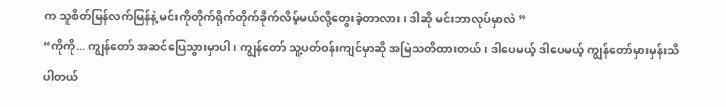က သူစိတ်မြန်လက်မြန်နဲ့ မင်းကိုတိုက်ရိုက်တိုက်ခိုက်လိမ့်မယ်လို့တွေးခဲ့တာလား၊ ဒါဆို မင်းဘာလုပ်မှာလဲ ”
“ကိုကို... ကျွန်တော် အဆင်ပြေသွားမှာပါ၊ ကျွန်တော် သူ့ပတ်ဝန်းကျင်မှာဆို အမြဲသတိထားတယ်၊ ဒါပေမယ့် ဒါပေမယ့် ကျွန်တော်မှားမှန်းသိပါတယ်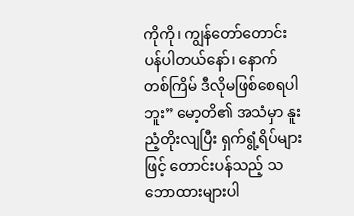ကိုကို၊ ကျွန်တော်တောင်းပန်ပါတယ်နော်၊ နောက်တစ်ကြိမ် ဒီလိုမဖြစ်စေရပါဘူး” မော့တိ၏ အသံမှာ နူးညံ့တိုးလျပြီး ရှက်ရွံ့ရိပ်များဖြင့် တောင်းပန်သည့် သဘောထားများပါ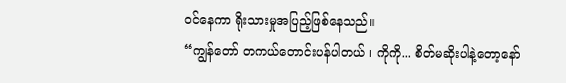ဝင်နေကာ ရိုးသားမှုအပြည့်ဖြစ်နေသည်။
“ကျွန်တော် တကယ်တောင်းပန်ပါတယ် ၊ ကိုကို... စိတ်မဆိုးပါနဲ့တော့နော်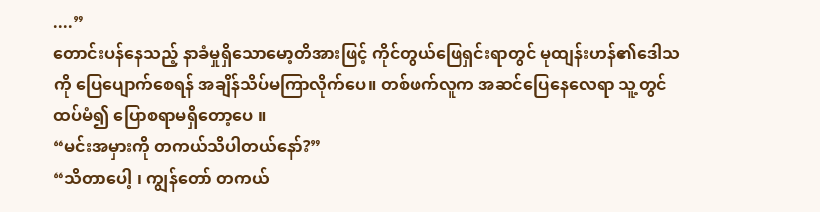....”
တောင်းပန်နေသည့် နာခံမှုရှိသောမော့တိအားဖြင့် ကိုင်တွယ်ဖြေရှင်းရာတွင် မုထျန်းဟန်၏ဒေါသကို ပြေပျောက်စေရန် အချိန်သိပ်မကြာလိုက်ပေ။ တစ်ဖက်လူက အဆင်ပြေနေလေရာ သူ့တွင် ထပ်မံ၍ ပြောစရာမရှိတော့ပေ ။
“မင်းအမှားကို တကယ်သိပါတယ်နော်?”
“သိတာပေါ့ ၊ ကျွန်တော် တကယ်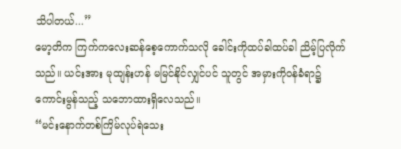သိပါတယ်...”
မော့တိက ကြက်ကလေးဆန်စေ့ကောက်သလို ခေါင်းကိုထပ်ခါထပ်ခါ ညိမ့်ပြလိုက်သည်။ ယင်းအား မုထျန်းဟန် မမြင်နိုင်လျှင်ပင် သူတွင် အမှားကိုဝန်ခံရာ၌ ကောင်းမွန်သည့် သဘောထားရှိလေသည်။
“မင်းနောက်တစ်ကြိမ်လုပ်ရဲသေး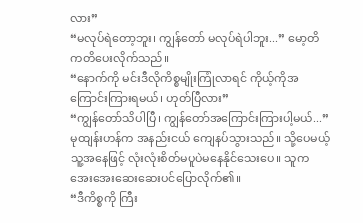လား”
“မလုပ်ရဲတော့ဘူး၊ ကျွန်တော် မလုပ်ရဲပါဘူး...” မော့တိ ကတိပေးလိုက်သည်။
“နောက်ကို မင်းဒီလိုကိစ္စမျိုးကြုံလာရင် ကိုယ့်ကိုအကြောင်းကြားရမယ်၊ ဟုတ်ပြီလား”
“ကျွန်တော်သိပါပြီ၊ ကျွန်တော်အကြောင်းကြားပါ့မယ်...”
မုထျန်းဟန်က အနည်းငယ် ကျေနပ်သွားသည်။ သို့ပေမယ့် သူ့အနေဖြင့် လုံးလုံးစိတ်မပူပဲမနေနိုင်သေးပေ။ သူကအေးအေးဆေးဆေးပင်ပြောလိုက်၏။
“ဒီကိစ္စကို ကြီး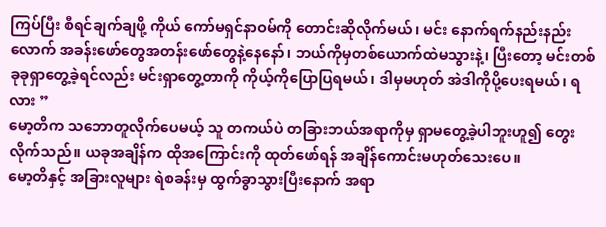ကြပ်ပြီး စီရင်ချက်ချဖို့ ကိုယ် ကော်မရှင်နာဝမ်ကို တောင်းဆိုလိုက်မယ်၊ မင်း နောက်ရက်နည်းနည်းလောက် အခန်းဖော်တွေအတန်းဖော်တွေနဲ့နေနော်၊ ဘယ်ကိုမှတစ်ယောက်ထဲမသွားနဲ့၊ ပြီးတော့ မင်းတစ်ခုခုရှာတွေ့ခဲ့ရင်လည်း မင်းရှာတွေ့တာကို ကိုယ့်ကိုပြောပြရမယ်၊ ဒါမှမဟုတ် အဲဒါကိုပို့ပေးရမယ်၊ ရလား ”
မော့တိက သဘောတူလိုက်ပေမယ့် သူ တကယ်ပဲ တခြားဘယ်အရာကိုမှ ရှာမတွေ့ခဲ့ပါဘူးဟူ၍ တွေးလိုက်သည်။ ယခုအချိန်က ထိုအကြောင်းကို ထုတ်ဖော်ရန် အချိန်ကောင်းမဟုတ်သေးပေ။
မော့တိနှင့် အခြားလူများ ရဲစခန်းမှ ထွက်ခွာသွားပြီးနောက် အရာ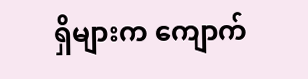ရှိများက ကျောက်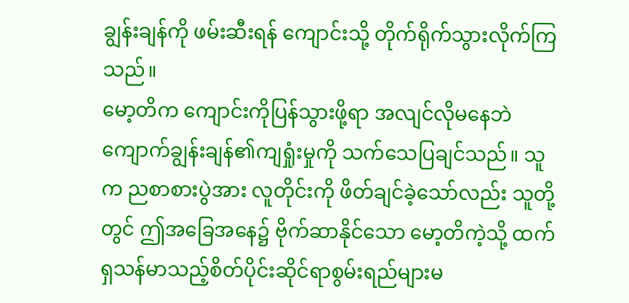ချွန်းချန်ကို ဖမ်းဆီးရန် ကျောင်းသို့ တိုက်ရိုက်သွားလိုက်ကြသည်။
မော့တိက ကျောင်းကိုပြန်သွားဖို့ရာ အလျင်လိုမနေဘဲ ကျောက်ချွန်းချန်၏ကျရှုံးမှုကို သက်သေပြချင်သည်။ သူက ညစာစားပွဲအား လူတိုင်းကို ဖိတ်ချင်ခဲ့သော်လည်း သူတို့တွင် ဤအခြေအနေ၌ ဗိုက်ဆာနိုင်သော မော့တိကဲ့သို့ ထက်ရှသန်မာသည့်စိတ်ပိုင်းဆိုင်ရာစွမ်းရည်များမ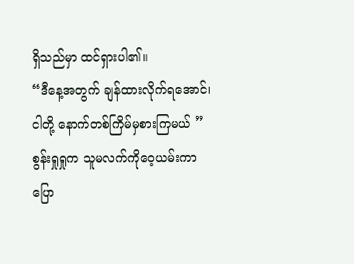ရှိသည်မှာ ထင်ရှားပါ၏။
“ဒီနေ့အတွက် ချန်ထားလိုက်ရအောင်၊ ငါတို့ နောက်တစ်ကြိမ်မှစားကြမယ် ”
စွန်းရှုရှုက သူမလက်ကိုဝေ့ယမ်းကာ ပြော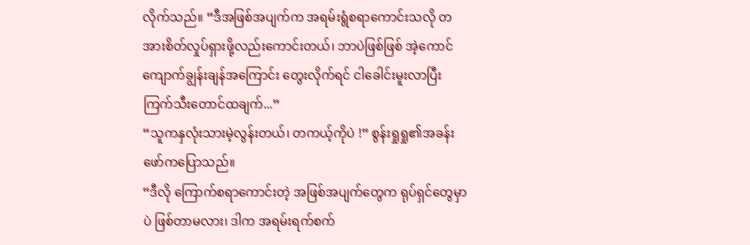လိုက်သည်။ “ဒီအဖြစ်အပျက်က အရမ်းရွံစရာကောင်းသလို တအားစိတ်လှုပ်ရှားဖို့လည်းကောင်းတယ်၊ ဘာပဲဖြစ်ဖြစ် အဲ့ကောင်ကျောက်ချွန်းချန်အကြောင်း တွေးလိုက်ရင် ငါခေါင်းမူးလာပြီး ကြက်သီးတောင်ထချက်...”
“သူကနှလုံးသားမဲ့လွန်းတယ်၊ တကယ့်ကိုပဲ !” စွန်းရှုရှု၏အခန်းဖော်ကပြောသည်။
“ဒီလို ကြောက်စရာကောင်းတဲ့ အဖြစ်အပျက်တွေက ရုပ်ရှင်တွေမှာပဲ ဖြစ်တာမလား၊ ဒါက အရမ်းရက်စက်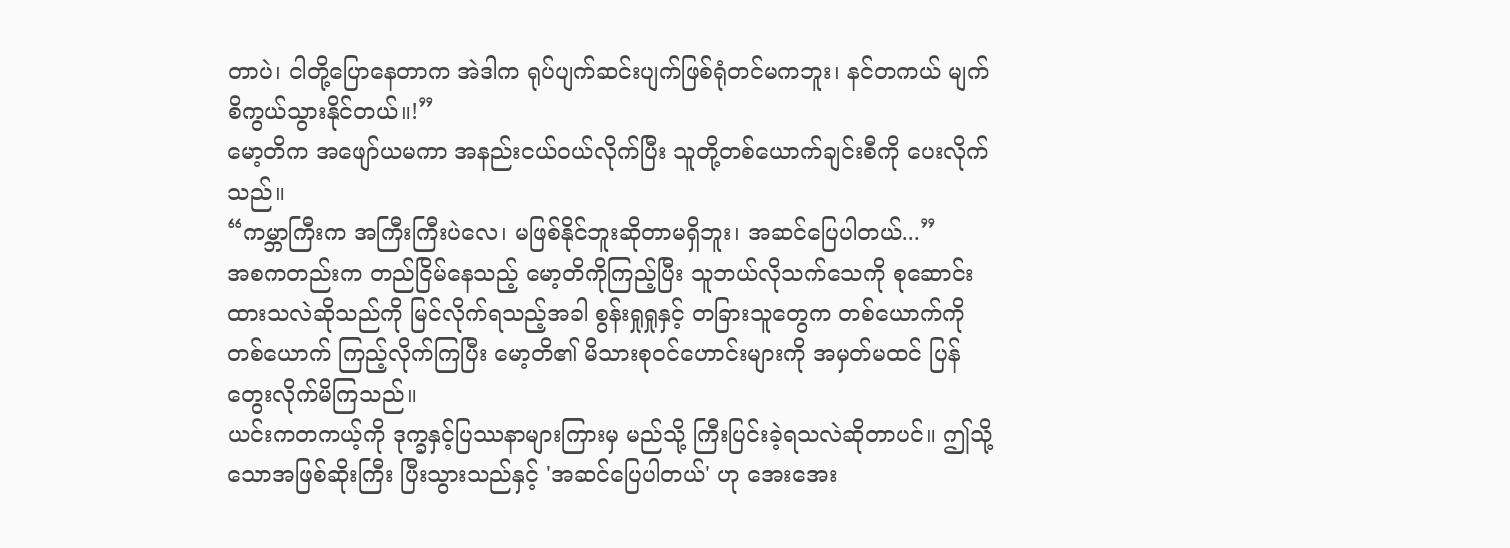တာပဲ၊ ငါတို့ပြောနေတာက အဲဒါက ရုပ်ပျက်ဆင်းပျက်ဖြစ်ရုံတင်မကဘူး၊ နင်တကယ် မျက်စိကွယ်သွားနိုင်တယ်။!”
မော့တိက အဖျော်ယမကာ အနည်းငယ်ဝယ်လိုက်ပြီး သူတို့တစ်ယောက်ချင်းစီကို ပေးလိုက်သည်။
“ကမ္ဘာကြီးက အကြီးကြီးပဲလေ၊ မဖြစ်နိုင်ဘူးဆိုတာမရှိဘူး၊ အဆင်ပြေပါတယ်...”
အစကတည်းက တည်ငြိမ်နေသည့် မော့တိကိုကြည့်ပြီး သူဘယ်လိုသက်သေကို စုဆောင်းထားသလဲဆိုသည်ကို မြင်လိုက်ရသည့်အခါ စွန်းရှုရှုနှင့် တခြားသူတွေက တစ်ယောက်ကိုတစ်ယောက် ကြည့်လိုက်ကြပြီး မော့တိ၏ မိသားစုဝင်ဟောင်းများကို အမှတ်မထင် ပြန်တွေးလိုက်မိကြသည်။
ယင်းကတကယ့်ကို ဒုက္ခနှင့်ပြဿနာများကြားမှ မည်သို့ ကြီးပြင်းခဲ့ရသလဲဆိုတာပင်။ ဤသို့သောအဖြစ်ဆိုးကြီး ပြီးသွားသည်နှင့် 'အဆင်ပြေပါတယ်' ဟု အေးအေး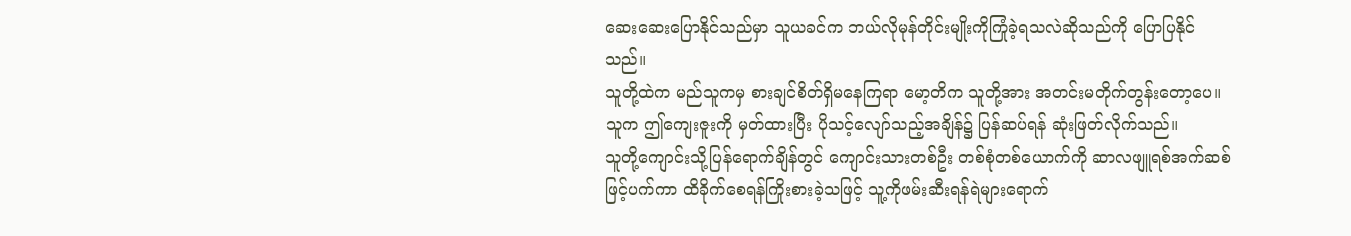ဆေးဆေးပြောနိုင်သည်မှာ သူယခင်က ဘယ်လိုမုန်တိုင်းမျိုးကိုကြုံခဲ့ရသလဲဆိုသည်ကို ပြောပြနိုင်သည်။
သူတို့ထဲက မည်သူကမှ စားချင်စိတ်ရှိမနေကြရာ မော့တိက သူတို့အား အတင်းမတိုက်တွန်းတော့ပေ။ သူက ဤကျေးဇူးကို မှတ်ထားပြီး ပိုသင့်လျော်သည့်အချိန်၌ ပြန်ဆပ်ရန် ဆုံးဖြတ်လိုက်သည်။
သူတို့ကျောင်းသို့ပြန်ရောက်ချိန်တွင် ကျောင်းသားတစ်ဦး တစ်စုံတစ်ယောက်ကို ဆာလဖျူရစ်အက်ဆစ်ဖြင့်ပက်ကာ ထိခိုက်စေရန်ကြိုးစားခဲ့သဖြင့် သူ့ကိုဖမ်းဆီးရန်ရဲများရောက်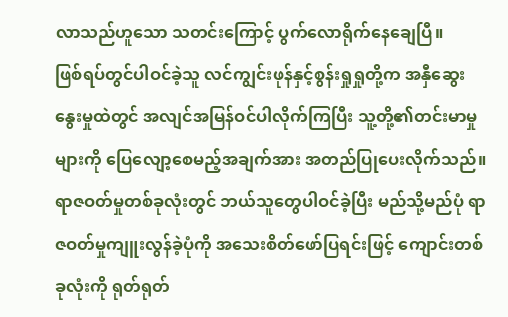လာသည်ဟူသော သတင်းကြောင့် ပွက်လောရိုက်နေချေပြီ။
ဖြစ်ရပ်တွင်ပါဝင်ခဲ့သူ လင်ကျွင်းဖုန်နှင့်စွန်းရှုရှုတို့က အနှီဆွေးနွေးမှုထဲတွင် အလျင်အမြန်ဝင်ပါလိုက်ကြပြီး သူ့တို့၏တင်းမာမှုများကို ပြေလျော့စေမည့်အချက်အား အတည်ပြုပေးလိုက်သည်။ ရာဇဝတ်မှုတစ်ခုလုံးတွင် ဘယ်သူတွေပါဝင်ခဲ့ပြီး မည်သို့မည်ပုံ ရာဇဝတ်မှုကျူးလွန်ခဲ့ပုံကို အသေးစိတ်ဖော်ပြရင်းဖြင့် ကျောင်းတစ်ခုလုံးကို ရုတ်ရုတ်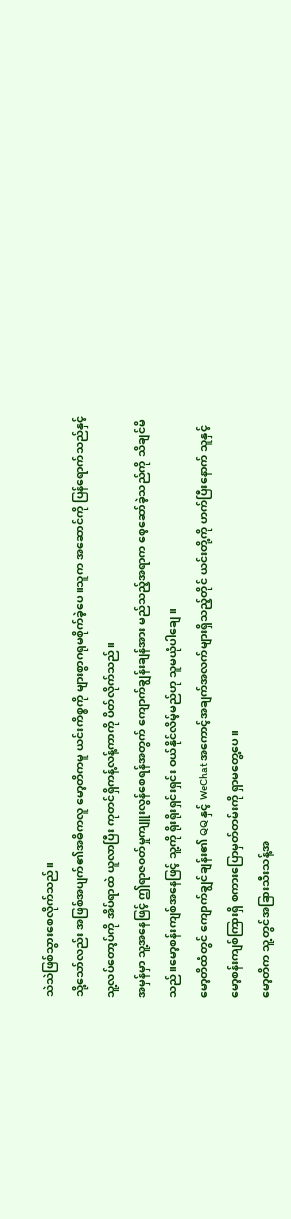သဲသဲဖြစ်သွားစေလိုက်သည်။
သို့သော်လည်း အဖြစ်အပျက်၏အဓိကလူ မော့တိကမူ ယင်းကိစ္စကို များစွာဂရုမစိုက်ခဲ့ပေ။သူက အဆောင်ကို ပြန်ရောက်သည်နှင့် သူ့လပ်တော့ပ်ကို အိပ်ရာထဲ ယူလာပြီး ကုတင်ရှိကန့်လန့်ကာကို ပိတ်လိုက်သည်။
အမှန်မှာ သူ့အနေဖြင့် ဤရာဇ၀တ်မှုကျူးလွန်စေရန်အတွက် ကျောက်ချွန်းချန်အား မည်သည့်အရာက စေ့ဆော်ခဲ့သည်ကို သိချင်မိသည်။မော့စန်းကျစ်အနေဖြင့် သူ့ကို ရိုးရိုးရှင်းရှင်း ဝယ်နိုင်လိမ့်မည်ဟု သူမယုံပါချေ။
မော့တိထံတွင် ကျောက်ချွင်ချန်း၏ QQ နှင့် WeChat အကောင့်အချက်အလက်များရှိသည့်တိုင် ယင်းတို့ကို ဟက်ပြီးနောက် သူနှင့် မော့စန်းကျစ်ကြားရှိ စကားပြောမှတ်တမ်းကို ရှာမတွေ့ပေ။
မော့တိက သူ့တွင်အခြားသီးသန့်အ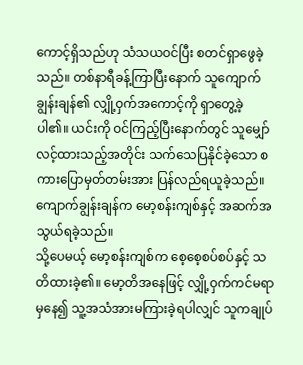ကောင့်ရှိသည်ဟု သံသယဝင်ပြီး စတင်ရှာဖွေခဲ့သည်။ တစ်နာရီခန့်ကြာပြီးနောက် သူကျောက်ချွန်းချန်၏ လျှို့ဝှက်အကောင့်ကို ရှာတွေ့ခဲ့ပါ၏။ ယင်းကို ဝင်ကြည့်ပြီးနောက်တွင် သူမျှော်လင့်ထားသည့်အတိုင်း သက်သေပြနိုင်ခဲ့သော စကားပြောမှတ်တမ်းအား ပြန်လည်ရယူခဲ့သည်။
ကျောက်ချွန်းချန်က မော့စန်းကျစ်နှင့် အဆက်အသွယ်ရခဲ့သည်။
သို့ပေမယ့် မော့စန်းကျစ်က စေ့စေ့စပ်စပ်နှင့် သတိထားခဲ့၏။ မော့တိအနေဖြင့် လျှို့ဝှက်ကင်မရာမှနေ၍ သူ့အသံအားမကြားခဲ့ရပါလျှင် သူကချုပ်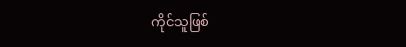ကိုင်သူဖြစ်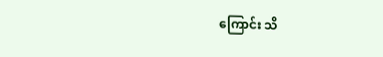ကြောင်း သိ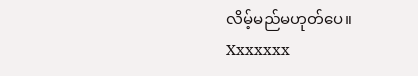လိမ့်မည်မဟုတ်ပေ။
Xxxxxxx